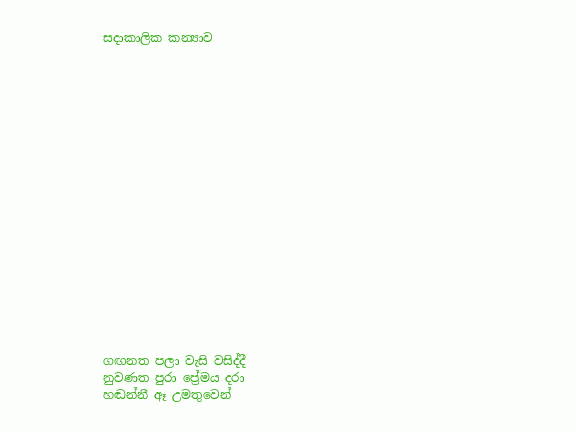සදාකාලික කන්‍යාව


















ගඟනත පලා වැසි වසිද්දී
නුවණත පුරා ප්‍රේමය දරා
හඬන්නී ඈ උමතුවෙන්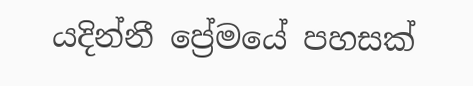යදින්නී ප්‍රේමයේ පහසක්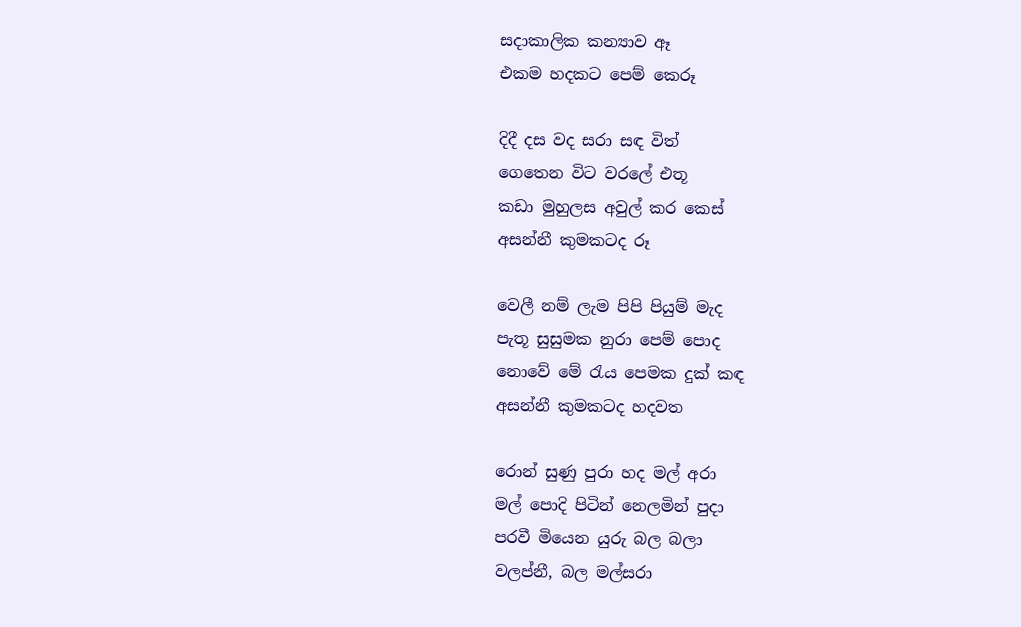සදාකාලික කන්‍යාව ඈ
එකම හදකට පෙම් කෙරූ

දිදී දස වද සරා සඳ විත්
ගෙතෙන විට වරලේ එතූ
කඩා මුහුලස අවුල් කර කෙස්
අසන්නී කුමකටද රූ

වෙලී නම් ලැම පිපි පියුම් මැද
පැතූ සුසුමක නුරා පෙම් පොද
නොවේ මේ රැය පෙමක දුක් කඳ
අසන්නී කුමකටද හදවත

රොන් සුණු පුරා හද මල් අරා
මල් පොදි පිටින් නෙලමින් පුදා
පරවී මියෙන යුරු බල බලා
වලප්නී, බල මල්සරා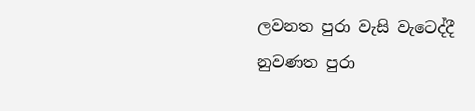ලවනත පුරා වැසි වැටෙද්දී
නුවණත පුරා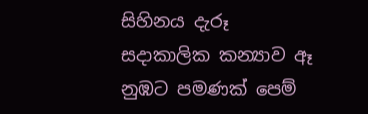සිහිනය දැරූ
සදාකාලික කන්‍යාව ඈ
නුඹට පමණක් පෙම්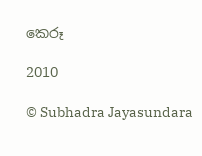කෙරූ

2010

© Subhadra Jayasundara